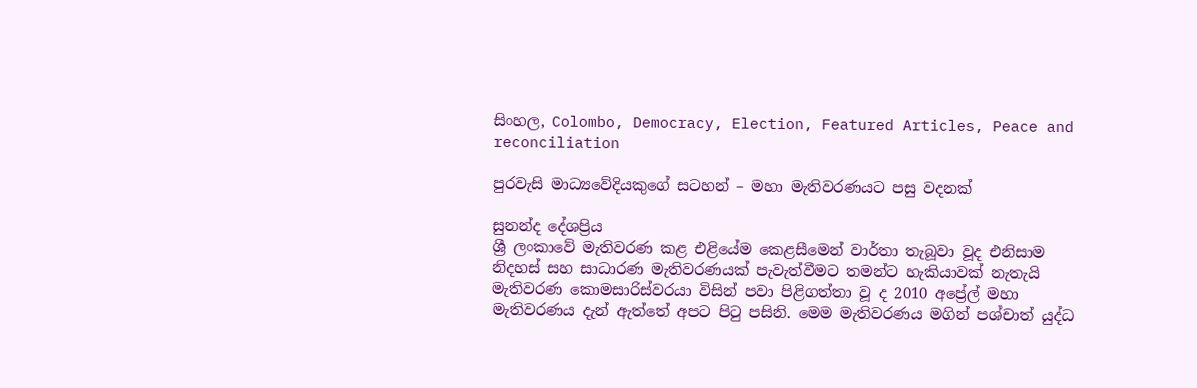සිංහල, Colombo, Democracy, Election, Featured Articles, Peace and reconciliation

පුරවැසි මාධ්‍යවේදියකුගේ සටහන් – මහා මැතිවරණයට පසු වදනක්

සුනන්ද දේශප්‍රිය
ශ්‍රී ලංකාවේ මැතිවරණ කළ එළියේම කෙළසීමෙන් වාර්තා තැබූවා වූද එනිසාම නිදහස් සහ සාධාරණ මැතිවරණයක් පැවැත්වීමට තමන්ට හැකියාවක් නැතැයි මැතිවරණ කොමසාරිස්වරයා විසින් පවා පිළිගත්තා වූ ද 2010 අප්‍රේල් මහා මැතිවරණය දැන් ඇත්තේ අපට පිටු පසිනි. මෙම මැතිවරණය මගින් පශ්චාත් යුද්ධ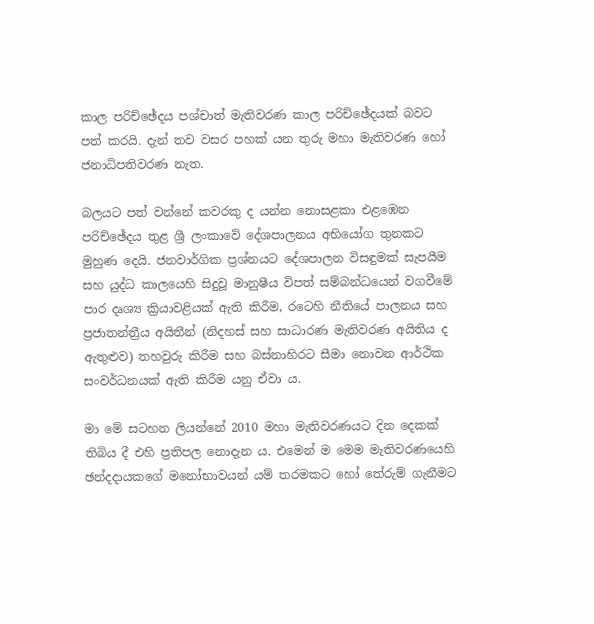කාල පරිච්ඡේදය පශ්චාත් මැතිවරණ කාල පරිච්ඡේදයක් බවට පත් කරයි. දැන් තව වසර පහක් යන තුරු මහා මැතිවරණ හෝ ජනාධිපතිවරණ නැත.

බලයට පත් වන්නේ කවරකු ද යන්න නොසළකා එළඹෙන පරිච්ඡේදය තුළ ශ්‍රී ලංකාවේ දේශපාලනය අභියෝග තුනකට මුහුණ දෙයි. ජනවාර්ගික ප්‍රශ්නයට දේශපාලන විසඳුමක් සැපයීම සහ යුද්ධ කාලයෙහි සිදුවූ මානුෂීය විපත් සම්බන්ධයෙන් වගවීමේ පාර දෘශ්‍ය ක්‍රියාවළියක් ඇති කිරීම, රටෙහි නීතියේ පාලනය සහ ප්‍රජාතන්ත්‍රීය අයිතීන් (නිදහස් සහ සාධාරණ මැතිවරණ අයිතිය ද ඇතුළුව) තහවුරු කිරීම සහ බස්නාහිරට සීමා නොවන ආර්ථික සංවර්ධනයක් ඇති කිරීම යනු ඒවා ය.

මා මේ සටහන ලියන්නේ 2010 මහා මැතිවරණයට දින දෙකක් තිබිය දී එහි ප්‍රතිපල නොදැන ය. එමෙන් ම මෙම මැතිවරණයෙහි ඡන්දදායකගේ මනෝභාවයන් යම් තරමකට හෝ තේරුම් ගැනීමට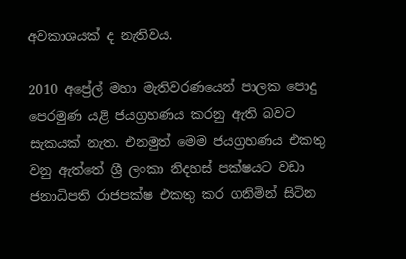අවකාශයක් ද නැතිවය.

2010 අප්‍රේල් මහා මැතිවරණයෙන් පාලක පොදු පෙරමුණ යළි ජයග්‍රහණය කරනු ඇති බවට සැකයක් නැත. එනමුත් මෙම ජයග්‍රහණය එකතු වනු ඇත්තේ ශ්‍රී ලංකා නිදහස් පක්ෂයට වඩා ජනාධිපති රාජපක්ෂ එකතු කර ගනිමින් සිටින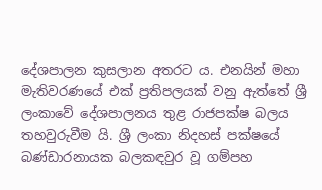දේශපාලන කුසලාන අතරට ය. එනයින් මහා මැතිවරණයේ එක් ප්‍රතිපලයක් වනු ඇත්තේ ශ්‍රී ලංකාවේ දේශපාලනය තුළ රාජපක්ෂ බලය තහවුරුවීම යි. ශ්‍රී ලංකා නිදහස් පක්ෂයේ බණ්ඩාරනායක බලකඳවුර වූ ගම්පහ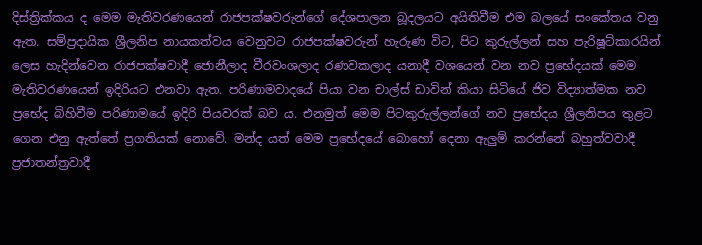දිස්ත්‍රික්කය ද මෙම මැතිවරණයෙන් රාජපක්ෂවරුන්ගේ දේශපාලන බූදලයට අයිතිවීම එම බලයේ සංකේතය වනු ඇත. සම්ප්‍රදායික ශ්‍රීලනිප නායකත්වය වෙනුවට රාජපක්ෂවරුන් හැරුණ විට, පිට කුරුල්ලන් සහ පැරිෂූට්කාරයින් ලෙස හැදින්වෙන රාජපක්ෂවාදී ජොනීලාද වීරවංශලාද රණවකලාද යනාදී වශයෙන් වන නව ප්‍රභේදයක් මෙම මැතිවරණයෙන් ඉදිරියට එනවා ඇත. පරිණාමවාදයේ පියා වන චාල්ස් ඩාවින් කියා සිටියේ ජිව විද්‍යාත්මක නව ප්‍රභේද බිහිවීම පරිණාමයේ ඉදිරි පියවරක් බව ය. එනමුත් මෙම පිටකුරුල්ලන්ගේ නව ප්‍රභේදය ශ්‍රීලනිපය තුළට ගෙන එනු ඇත්තේ ප්‍රගතියක් නොවේ. මන්ද යත් මෙම ප්‍රභේදයේ බොහෝ දෙනා ඇලුම් කරන්නේ බහුත්වවාදී ප්‍රජාතන්ත්‍රවාදී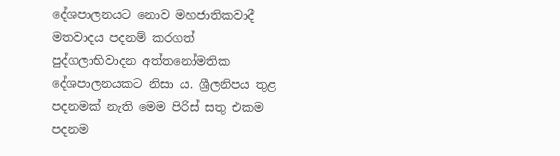දේශපාලනයට නොව මහජාතිකවාදී මතවාදය පදනම් කරගත් පුද්ගලාභිවාදන අත්තනෝමතික දේශපාලනයකට නිසා ය. ශ්‍රීලනිපය තුළ පදනමක් නැති මෙම පිරිස් සතු එකම පදනම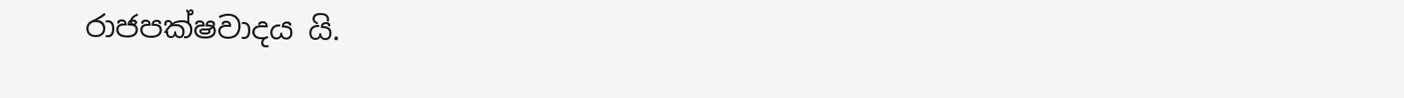රාජපක්ෂවාදය යි.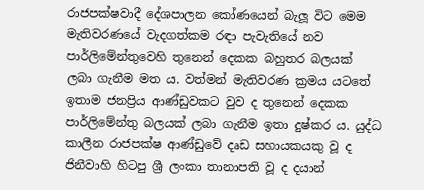රාජපක්ෂවාදී දේශපාලන කෝණයෙන් බැලූ විට මෙම මැතිවරණයේ වැදගත්කම රඳා පැවැතියේ නව පාර්ලිමේන්තුවෙහි තුනෙන් දෙකක බහුතර බලයක් ලබා ගැනීම මත ය. වත්මන් මැතිවරණ ක්‍රමය යටතේ ඉතාම ජනප්‍රිය ආණ්ඩුවකට වුව ද තුනෙන් දෙකක පාර්ලිමේන්තු බලයක් ලබා ගැනීම ඉතා දුෂ්කර ය. යුද්ධ කාලීන රාජපක්ෂ ආණ්ඩුවේ දෘඩ සහායකයකු වූ ද ජිනීවාහි හිටපු ශ්‍රී ලංකා තානාපති වූ ද දයාන්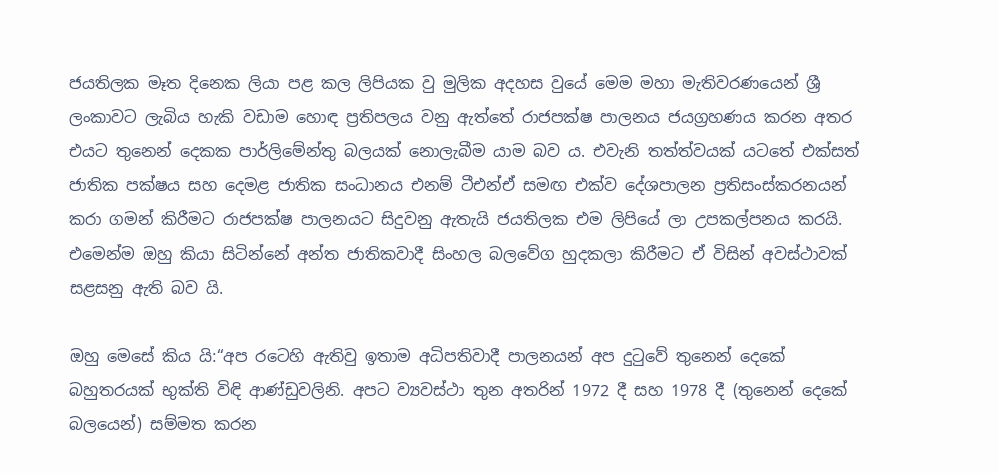ජයතිලක මෑත දිනෙක ලියා පළ කල ලිපියක වු මුලික අදහස වුයේ මෙම මහා මැතිවරණයෙන් ශ්‍රී ලංකාවට ලැබිය හැකි වඩාම හොඳ ප්‍රතිපලය වනු ඇත්තේ රාජපක්ෂ පාලනය ජයග්‍රහණය කරන අතර එයට තුනෙන් දෙකක පාර්ලිමේන්තු බලයක් නොලැබීම යාම බව ය. එවැනි තත්ත්වයක් යටතේ එක්සත් ජාතික පක්ෂය සහ දෙමළ ජාතික සංධානය එනම් ටීඑන්ඒ සමඟ එක්ව දේශපාලන ප්‍රතිසංස්කරනයන් කරා ගමන් කිරීමට රාජපක්ෂ පාලනයට සිදුවනු ඇතැයි ජයතිලක එම ලිපියේ ලා උපකල්පනය කරයි. එමෙන්ම ඔහු කියා සිටින්නේ අන්ත ජාතිකවාදී සිංහල බලවේග හුදකලා කිරීමට ඒ විසින් අවස්ථාවක් සළසනු ඇති බව යි.

ඔහු මෙසේ කිය යි:“අප රටෙහි ඇතිවු ඉතාම අධිපතිවාදී පාලනයන් අප දුටුවේ තුනෙන් දෙකේ බහුතරයක් භුක්ති විඳි ආණ්ඩුවලිනි. අපට ව්‍යවස්ථා තුන අතරින් 1972 දී සහ 1978 දී (තුනෙන් දෙකේ බලයෙන්) සම්මත කරන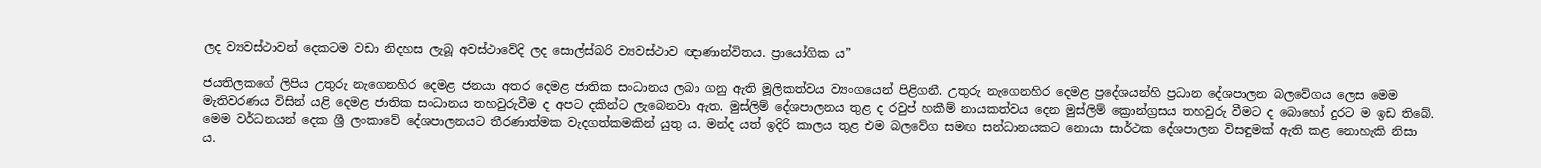ලද ව්‍යවස්ථාවන් දෙකටම වඩා නිදහස ලැබූ අවස්ථාවේදි ලද සොල්ස්බරි ව්‍යවස්ථාව ඥාණාන්විතය. ප්‍රායෝගික ය”

ජයතිලකගේ ලිපිය උතුරු නැගෙනහිර දෙමළ ජනයා අතර දෙමළ ජාතික සංධානය ලබා ගනු ඇති මූලිකත්වය ව්‍යංගයෙන් පිළිගනී. උතුරු නැගෙනහිර දෙමළ ප්‍රදේශයන්හි ප්‍රධාන දේශපාලන බලවේගය ලෙස මෙම මැතිවරණය විසින් යළි දෙමළ ජාතික සංධානය තහවුරුවීම ද අපට දකින්ට ලැබෙනවා ඇත. මුස්ලිම් දේශපාලනය තුළ ද රවුප් හකීම් නායකත්වය දෙන මුස්ලිම් ක්‍රොන්ග්‍රසය තහවුරු වීමට ද බොහෝ දුරට ම ඉඩ තිබේ. මෙම වර්ධනයන් දෙක ශ්‍රී ලංකාවේ දේශපාලනයට තීරණාත්මක වැදගත්කමකින් යුතු ය. මන්ද යත් ඉදිරි කාලය තුළ එම බලවේග සමඟ සන්ධානයකට නොයා සාර්ථක දේශපාලන විසඳුමක් ඇති කළ නොහැකි නිසා ය.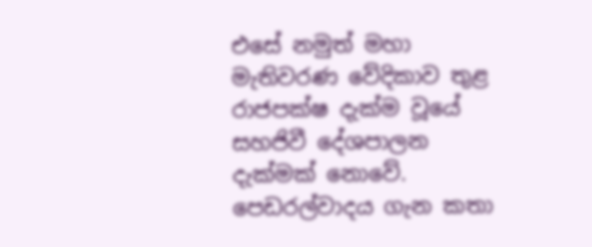එසේ නමුත් මහා මැතිවරණ වේදිකාව තුළ රාජපක්ෂ දැක්ම වූයේ සහජිවී දේශපාලන දැක්මක් නොවේ. පෙඩරල්වාදය ගැන කතා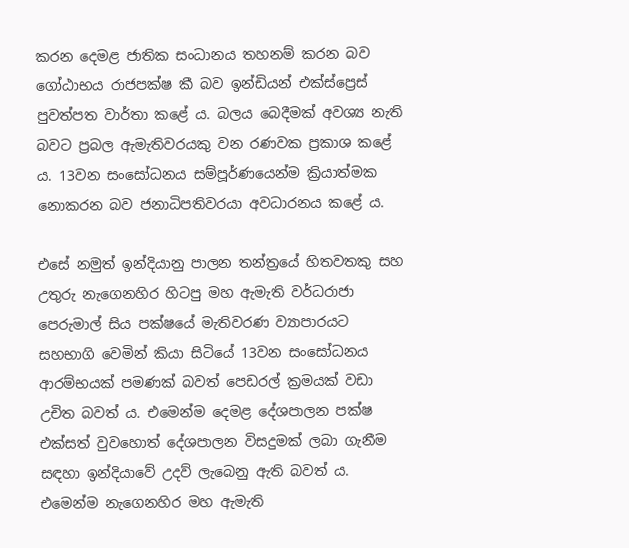කරන දෙමළ ජාතික සංධානය තහනම් කරන බව ගෝඨාභය රාජපක්ෂ කී බව ඉන්ඩියන් එක්ස්ප්‍රෙස් පුවත්පත වාර්තා කළේ ය. බලය බෙදීමක් අවශ්‍ය නැති බවට ප්‍රබල ඇමැතිවරයකු වන රණවක ප්‍රකාශ කළේ ය. 13වන සංසෝධනය සම්පූර්ණයෙන්ම ක්‍රියාත්මක නොකරන බව ජනාධිපතිවරයා අවධාරනය කළේ ය.

එසේ නමුත් ඉන්දියානු පාලන තන්ත්‍රයේ හිතවතකු සහ උතුරු නැගෙනහිර හිටපු මහ ඇමැති වර්ධරාජා පෙරුමාල් සිය පක්ෂයේ මැතිවරණ ව්‍යාපාරයට සහභාගි වෙමින් කියා සිටියේ 13වන සංසෝධනය ආරම්භයක් පමණක් බවත් පෙඩරල් ක්‍රමයක් වඩා උචිත බවත් ය. එමෙන්ම දෙමළ දේශපාලන පක්ෂ එක්සත් වුවහොත් දේශපාලන විසදුමක් ලබා ගැනීම සඳහා ඉන්දියාවේ උදව් ලැබෙනු ඇති බවත් ය. එමෙන්ම නැගෙනහිර මහ ඇමැති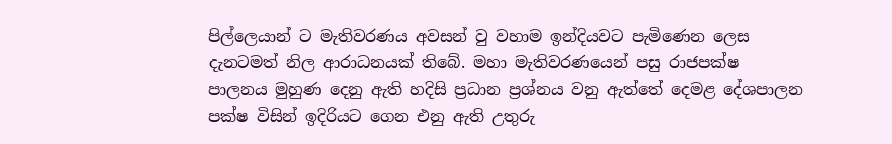පිල්ලෙයාන් ට මැතිවරණය අවසන් වු වහාම ඉන්දියවට පැමිණෙන ලෙස දැනටමත් නිල ආරාධනයක් තිබේ. මහා මැතිවරණයෙන් පසු රාජපක්ෂ පාලනය මුහුණ දෙනු ඇති හදිසි ප්‍රධාන ප්‍රශ්නය වනු ඇත්තේ දෙමළ දේශපාලන පක්ෂ විසින් ඉදිරියට ගෙන එනු ඇති උතුරු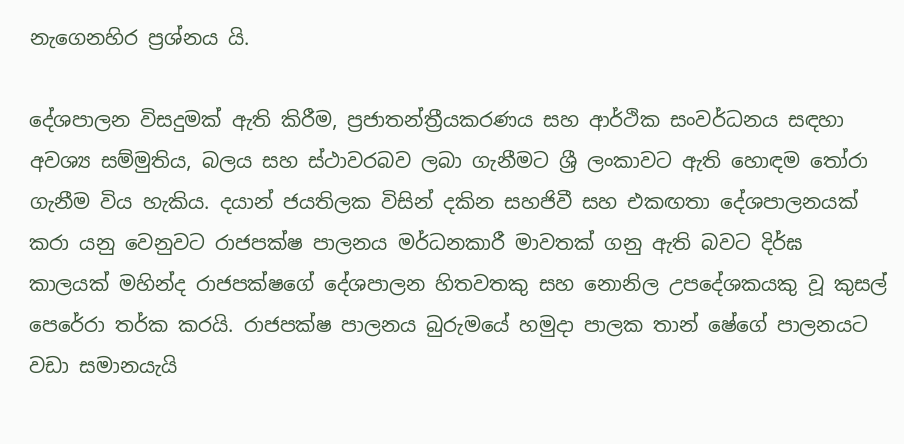නැගෙනහිර ප්‍රශ්නය යි.

දේශපාලන විසදුමක් ඇති කිරීම, ප්‍රජාතන්ත්‍රීයකරණය සහ ආර්ථික සංවර්ධනය සඳහා අවශ්‍ය සම්මුතිය, බලය සහ ස්ථාවරබව ලබා ගැනීමට ශ්‍රී ලංකාවට ඇති හොඳම තෝරා ගැනීම විය හැකිය. දයාන් ජයතිලක විසින් දකින සහජිවී සහ එකඟතා දේශපාලනයක් කරා යනු වෙනුවට රාජපක්ෂ පාලනය මර්ධනකාරී මාවතක් ගනු ඇති බවට දිර්ඝ කාලයක් මහින්ද රාජපක්ෂගේ දේශපාලන හිතවතකු සහ නොනිල උපදේශකයකු වූ කුසල් පෙරේරා තර්ක කරයි. රාජපක්ෂ පාලනය බුරුමයේ හමුදා පාලක තාන් ෂේගේ පාලනයට වඩා සමානයැයි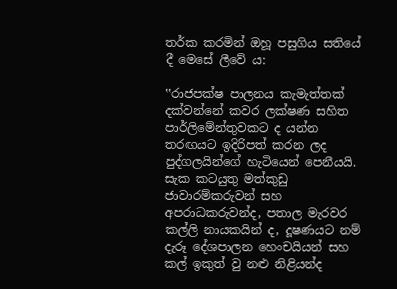තර්ක කරමින් ඔහූ පසුගිය සතියේ දී මෙසේ ලීවේ ය:

‛‛රාජපක්ෂ පාලනය කැමැත්තක් දක්වන්නේ කවර ලක්ෂණ සහිත පාර්ලිමේන්තුවකට ද යන්න තරඟයට ඉදිරිපත් කරන ලද පුද්ගලයින්ගේ හැටියෙන් පෙනීයයි. සැක කටයුතු මත්කුඩු ජාවාරම්කරුවන් සහ අපරාධකරුවන්ද, පතාල මැරවර කල්ලි නායකයින් ද, දූෂණයට නම් දැරූ දේශපාලන හෙංචයියන් සහ කල් ඉකුත් වු නළු නිළියන්ද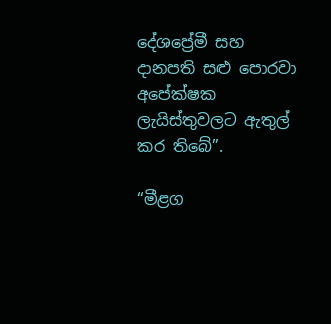දේශප්‍රේමී සහ දානපති සළු පොරවා අපේක්ෂක ලැයිස්තුවලට ඇතුල් කර තිබේ”.

“මීළග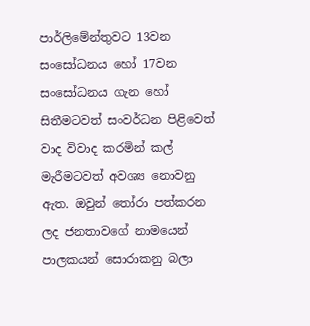පාර්ලිමේන්තුවට 13වන සංසෝධනය හෝ 17වන සංසෝධනය ගැන හෝ සිතීමටවත් සංවර්ධන පිළිවෙත් වාද විවාද කරමින් කල් මැරීමටවත් අවශ්‍ය නොවනු ඇත. ඔවුන් තෝරා පත්කරන ලද ජනතාවගේ නාමයෙන් පාලකයන් සොරාකනු බලා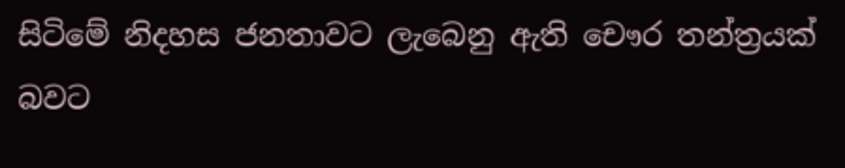සිටිමේ නිදහස ජනතාවට ලැබෙනු ඇති චෞර තන්ත්‍රයක් බවට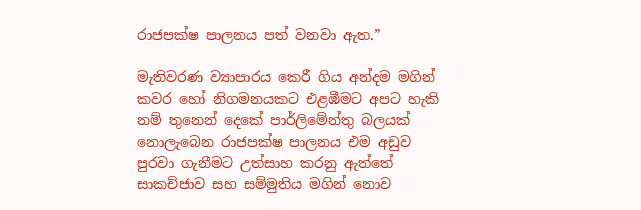රාජපක්ෂ පාලනය පත් වනවා ඇත.”

මැතිවරණ ව්‍යාපාරය කෙරී ගිය අන්දම මගින් කවර හෝ නිගමනයකට එළඹීමට අපට හැකි නම් තුනෙන් දෙකේ පාර්ලිමේන්තු බලයක් නොලැබෙන රාජපක්ෂ පාලනය එම අඩුව පුරවා ගැනීමට උත්සාහ කරනු ඇත්තේ සාකච්ජාව සහ සම්මුතිය මගින් නොව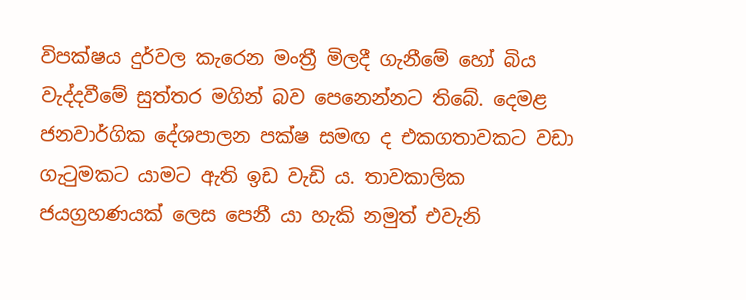විපක්ෂය දුර්වල කැරෙන මංත්‍රී මිලදී ගැනීමේ හෝ බිය වැද්දවීමේ සුත්තර මගින් බව පෙනෙන්නට තිබේ. දෙමළ ජනවාර්ගික දේශපාලන පක්ෂ සමඟ ද එකගතාවකට වඩා ගැටුමකට යාමට ඇති ඉඩ වැඩි ය. තාවකාලික ජයග්‍රහණයක් ලෙස පෙනී යා හැකි නමුත් එවැනි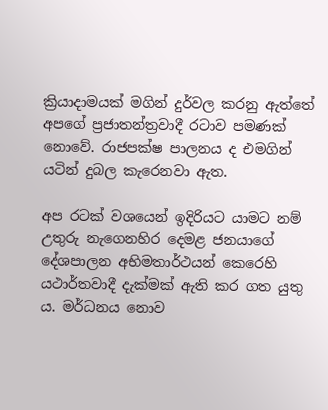ක්‍රියාදාමයක් මගින් දුර්වල කරනු ඇත්තේ අපගේ ප්‍රජාතන්ත්‍රවාදී රටාව පමණක් නොවේ. රාජපක්ෂ පාලනය ද එමගින් යටින් දුබල කැරෙනවා ඇත.

අප රටක් වශයෙන් ඉදිරියට යාමට නම් උතුරු නැගෙනහිර දෙමළ ජනයාගේ දේශපාලන අභිමතාර්ථයන් කෙරෙහි යථාර්තවාදී දැක්මක් ඇති කර ගත යුතු ය. මර්ධනය නොව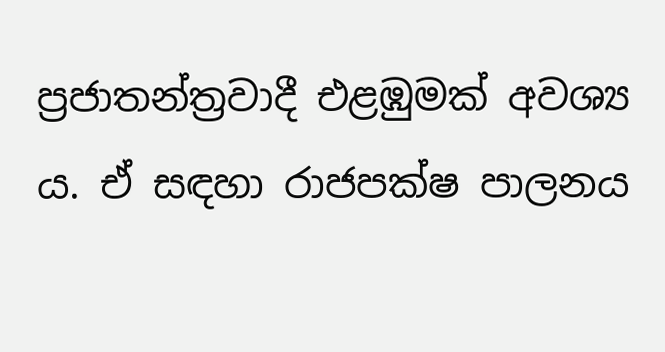ප්‍රජාතන්ත්‍රවාදී එළඹුමක් අවශ්‍ය ය. ඒ සඳහා රාජපක්ෂ පාලනය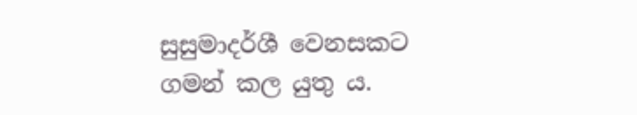සුසුමාදර්ශී වෙනසකට ගමන් කල යුතු ය.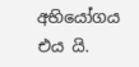අභියෝගය එය යි.